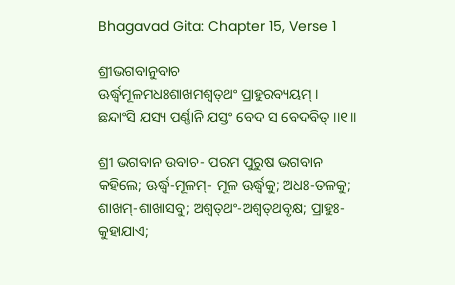Bhagavad Gita: Chapter 15, Verse 1

ଶ୍ରୀଭଗବାନୁବାଚ
ଊର୍ଦ୍ଧ୍ୱମୂଳମଧଃଶାଖମଶ୍ୱତ୍‌ଥଂ ପ୍ରାହୁରବ୍ୟୟମ୍ ।
ଛନ୍ଦାଂସି ଯସ୍ୟ ପର୍ଣ୍ଣାନି ଯସ୍ତଂ ବେଦ ସ ବେଦବିତ୍ ।।୧।।

ଶ୍ରୀ ଭଗବାନ ଉବାଚ- ପରମ ପୁରୁଷ ଭଗବାନ କହିଲେ; ଊର୍ଦ୍ଧ୍ୱ-ମୂଳମ୍‌- ମୂଳ ଊର୍ଦ୍ଧ୍ୱକୁ; ଅଧଃ-ତଳକୁ; ଶାଖମ୍‌-ଶାଖାସବୁ; ଅଶ୍ୱତ୍‌ଥଂ-ଅଶ୍ୱତ୍‌ଥବୃକ୍ଷ; ପ୍ରାହୁଃ-କୁହାଯାଏ;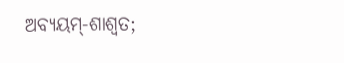ଅବ୍ୟୟମ୍‌-ଶାଶ୍ୱତ;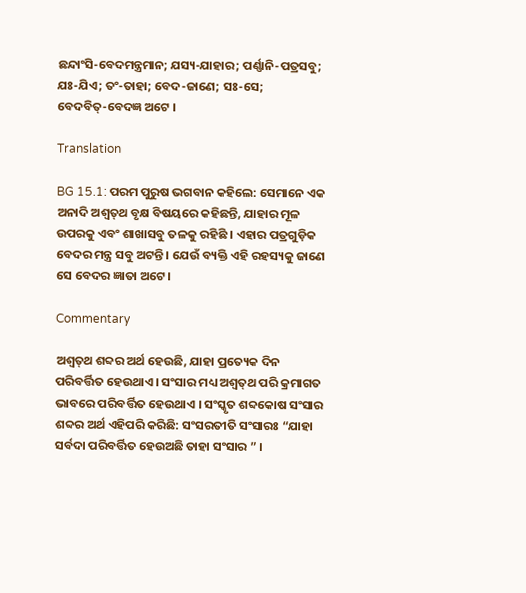ଛନ୍ଦାଂସି-ବେଦମନ୍ତ୍ରମାନ; ଯସ୍ୟ-ଯାହାର; ପର୍ଣ୍ଣାନି-ପତ୍ରସବୁ; ଯଃ-ଯିଏ; ତଂ-ତାହା; ବେଦ-ଜାଣେ; ସଃ-ସେ; ବେଦବିତ୍‌-ବେଦଜ୍ଞ ଅଟେ ।

Translation

BG 15.1: ପରମ ପୁରୁଷ ଭଗବାନ କହିଲେ: ସେମାନେ ଏକ ଅନାଦି ଅଶ୍ୱତ୍‌ଥ ବୃକ୍ଷ ବିଷୟରେ କହିଛନ୍ତି, ଯାହାର ମୂଳ ଉପରକୁ ଏବଂ ଶାଖାସବୁ ତଳକୁ ରହିଛି । ଏହାର ପତ୍ରଗୁଡ଼ିକ ବେଦର ମନ୍ତ୍ର ସବୁ ଅଟନ୍ତି । ଯେଉଁ ବ୍ୟକ୍ତି ଏହି ରହସ୍ୟକୁ ଜାଣେ ସେ ବେଦର ଜ୍ଞାତା ଅଟେ ।

Commentary

ଅଶ୍ୱତ୍‌ଥ ଶବ୍ଦର ଅର୍ଥ ହେଉଛି, ଯାହା ପ୍ରତ୍ୟେକ ଦିନ ପରିବର୍ତ୍ତିତ ହେଉଥାଏ । ସଂସାର ମଧ୍ୟ ଅଶ୍ୱତ୍‌ଥ ପରି କ୍ରମାଗତ ଭାବରେ ପରିବର୍ତ୍ତିତ ହେଉଥାଏ । ସଂସ୍କୃତ ଶବ୍ଦକୋଷ ସଂସାର ଶବ୍ଦର ଅର୍ଥ ଏହିପରି କରିଛି: ସଂସରତୀତି ସଂସାରଃ “ଯାହା ସର୍ବଦା ପରିବର୍ତ୍ତିତ ହେଉଅଛି ତାହା ସଂସାର ” ।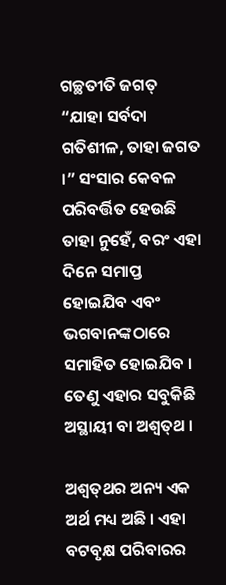ଗଚ୍ଛତୀତି ଜଗତ୍ “ଯାହା ସର୍ବଦା ଗତିଶୀଳ, ତାହା ଜଗତ ।” ସଂସାର କେବଳ ପରିବର୍ତ୍ତିତ ହେଉଛି ତାହା ନୁହେଁ, ବରଂ ଏହା ଦିନେ ସମାପ୍ତ ହୋଇଯିବ ଏବଂ ଭଗବାନଙ୍କଠାରେ ସମାହିତ ହୋଇଯିବ । ତେଣୁ ଏହାର ସବୁକିଛି ଅସ୍ଥାୟୀ ବା ଅଶ୍ୱତ୍‌ଥ ।

ଅଶ୍ୱତ୍‌ଥର ଅନ୍ୟ ଏକ ଅର୍ଥ ମଧ୍ୟ ଅଛି । ଏହା ବଟବୃକ୍ଷ ପରିବାରର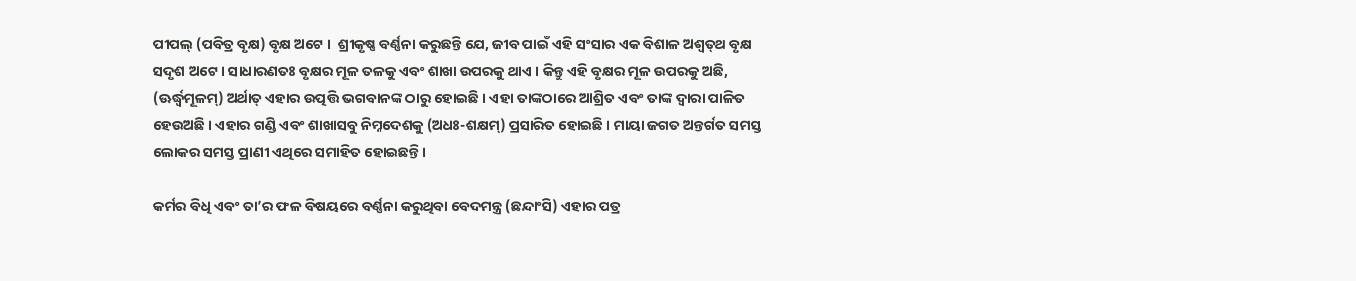ପୀପଲ୍ (ପବିତ୍ର ବୃକ୍ଷ) ବୃକ୍ଷ ଅଟେ ।  ଶ୍ରୀକୃଷ୍ଣ ବର୍ଣ୍ଣନା କରୁଛନ୍ତି ଯେ, ଜୀବ ପାଇଁ ଏହି ସଂସାର ଏକ ବିଶାଳ ଅଶ୍ୱତ୍‌ଥ ବୃକ୍ଷ ସଦୃଶ ଅଟେ । ସାଧାରଣତଃ ବୃକ୍ଷର ମୂଳ ତଳକୁ ଏବଂ ଶାଖା ଉପରକୁ ଥାଏ । କିନ୍ତୁ ଏହି ବୃକ୍ଷର ମୂଳ ଉପରକୁ ଅଛି, (ଊର୍ଦ୍ଧ୍ୱମୂଳମ୍‌) ଅର୍ଥାତ୍ ଏହାର ଉତ୍ପତ୍ତି ଭଗବାନଙ୍କ ଠାରୁ ହୋଇଛି । ଏହା ତାଙ୍କଠାରେ ଆଶ୍ରିତ ଏବଂ ତାଙ୍କ ଦ୍ୱାରା ପାଳିତ ହେଉଅଛି । ଏହାର ଗଣ୍ଡି ଏବଂ ଶାଖାସବୁ ନିମ୍ନଦେଶକୁ (ଅଧଃ-ଶକ୍ଷମ୍‌) ପ୍ରସାରିତ ହୋଇଛି । ମାୟା ଜଗତ ଅନ୍ତର୍ଗତ ସମସ୍ତ ଲୋକର ସମସ୍ତ ପ୍ରାଣୀ ଏଥିରେ ସମାହିତ ହୋଇଛନ୍ତି ।

କର୍ମର ବିଧି ଏବଂ ତା’ର ଫଳ ବିଷୟରେ ବର୍ଣ୍ଣନା କରୁଥିବା ବେଦମନ୍ତ୍ର (ଛନ୍ଦାଂସି) ଏହାର ପତ୍ର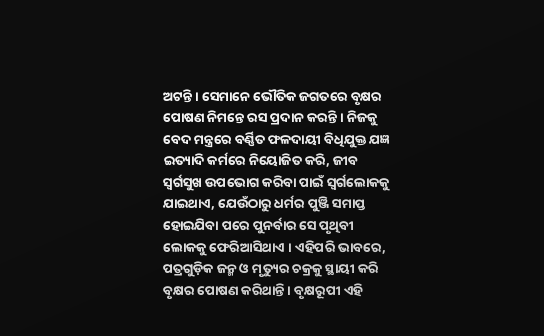ଅଟନ୍ତି । ସେମାନେ ଭୌତିକ ଜଗତରେ ବୃକ୍ଷର ପୋଷଣ ନିମନ୍ତେ ରସ ପ୍ରଦାନ କରନ୍ତି । ନିଜକୁ ବେଦ ମନ୍ତ୍ରରେ ବର୍ଣ୍ଣିତ ଫଳଦାୟୀ ବିଧିଯୁକ୍ତ ଯଜ୍ଞ ଇତ୍ୟାଦି କର୍ମରେ ନିୟୋଜିତ କରି, ଜୀବ ସ୍ୱର୍ଗସୁଖ ଉପଭୋଗ କରିବା ପାଇଁ ସ୍ୱର୍ଗଲୋକକୁ ଯାଇଥାଏ, ଯେଉଁଠାରୁ ଧର୍ମର ପୁଞ୍ଜି ସମାପ୍ତ ହୋଇଯିବା ପରେ ପୁନର୍ବାର ସେ ପୃଥିବୀ ଲୋକକୁ ଫେରିଆସିଥାଏ । ଏହିପରି ଭାବରେ, ପତ୍ରଗୁଡ଼ିକ ଜନ୍ମ ଓ ମୃତ୍ୟୁର ଚକ୍ରକୁ ସ୍ଥାୟୀ କରି ବୃକ୍ଷର ପୋଷଣ କରିଥାନ୍ତି । ବୃକ୍ଷରୂପୀ ଏହି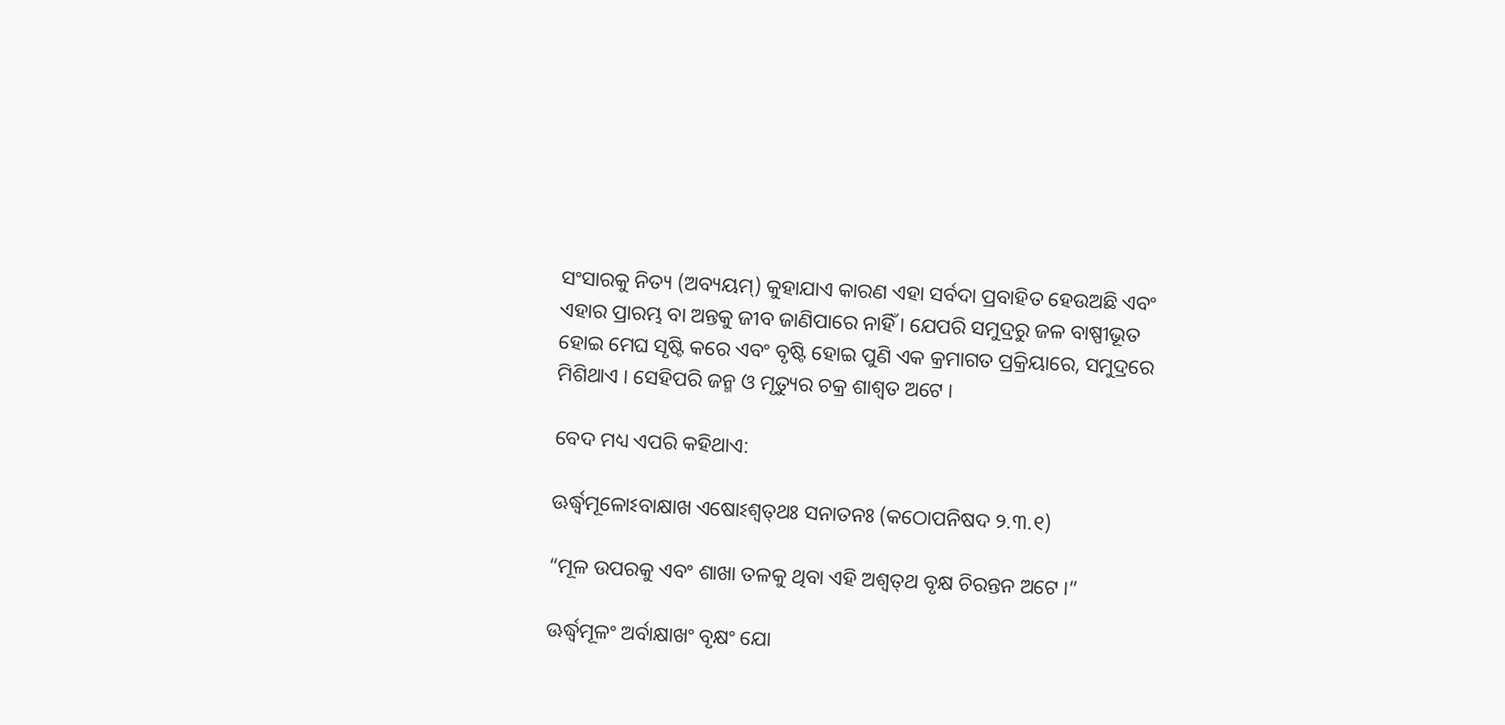ସଂସାରକୁ ନିତ୍ୟ (ଅବ୍ୟୟମ୍‌) କୁହାଯାଏ କାରଣ ଏହା ସର୍ବଦା ପ୍ରବାହିତ ହେଉଅଛି ଏବଂ ଏହାର ପ୍ରାରମ୍ଭ ବା ଅନ୍ତକୁ ଜୀବ ଜାଣିପାରେ ନାହିଁ । ଯେପରି ସମୁଦ୍ରରୁ ଜଳ ବାଷ୍ପୀଭୂତ ହୋଇ ମେଘ ସୃଷ୍ଟି କରେ ଏବଂ ବୃଷ୍ଟି ହୋଇ ପୁଣି ଏକ କ୍ରମାଗତ ପ୍ରକ୍ରିୟାରେ, ସମୁଦ୍ରରେ ମିଶିଥାଏ । ସେହିପରି ଜନ୍ମ ଓ ମୃତ୍ୟୁର ଚକ୍ର ଶାଶ୍ୱତ ଅଟେ ।

ବେଦ ମଧ୍ୟ ଏପରି କହିଥାଏ:

ଊର୍ଦ୍ଧ୍ୱମୂଳୋଽବାକ୍ଷାଖ ଏଷୋଽଶ୍ୱତ୍‌ଥଃ ସନାତନଃ (କଠୋପନିଷଦ ୨.୩.୧)

“ମୂଳ ଉପରକୁ ଏବଂ ଶାଖା ତଳକୁ ଥିବା ଏହି ଅଶ୍ୱତ୍‌ଥ ବୃକ୍ଷ ଚିରନ୍ତନ ଅଟେ ।”

ଊର୍ଦ୍ଧ୍ୱମୂଳଂ ଅର୍ବାକ୍ଷାଖଂ ବୃକ୍ଷଂ ଯୋ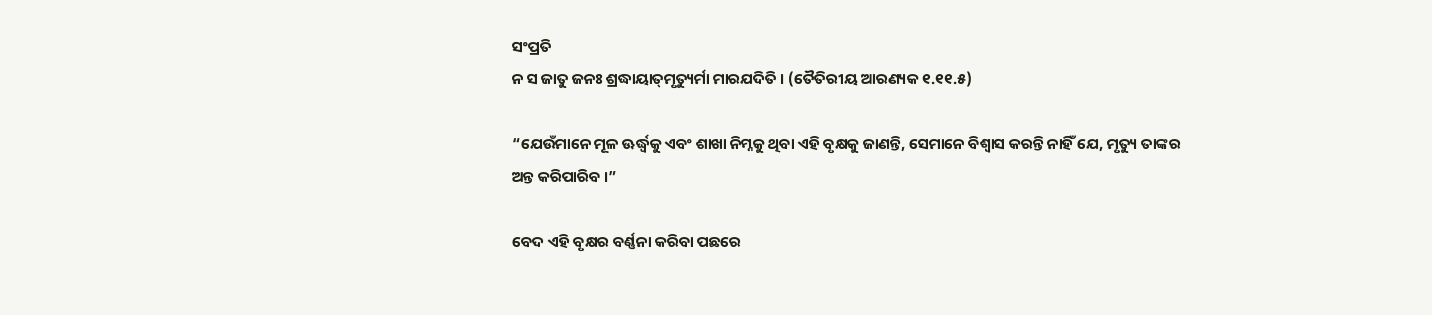ସଂପ୍ରତି
ନ ସ ଜାତୁ ଜନଃ ଶ୍ରଦ୍ଧାୟାତ୍‌ମୃତ୍ୟୁର୍ମା ମାରଯଦିତି । (ତୈତିରୀୟ ଆରଣ୍ୟକ ୧.୧୧.୫)

“ଯେଉଁମାନେ ମୂଳ ଊର୍ଦ୍ଧ୍ୱକୁ ଏବଂ ଶାଖା ନିମ୍ନକୁ ଥିବା ଏହି ବୃକ୍ଷକୁ ଜାଣନ୍ତି, ସେମାନେ ବିଶ୍ୱାସ କରନ୍ତି ନାହିଁ ଯେ, ମୃତ୍ୟୁ ତାଙ୍କର ଅନ୍ତ କରିପାରିବ ।”

ବେଦ ଏହି ବୃକ୍ଷର ବର୍ଣ୍ଣନା କରିବା ପଛରେ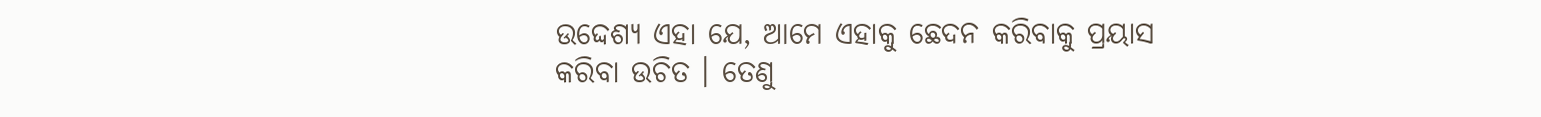ଉଦ୍ଦେଶ୍ୟ ଏହା ଯେ, ଆମେ ଏହାକୁ ଛେଦନ କରିବାକୁ ପ୍ରୟାସ କରିବା ଉଚିତ । ତେଣୁ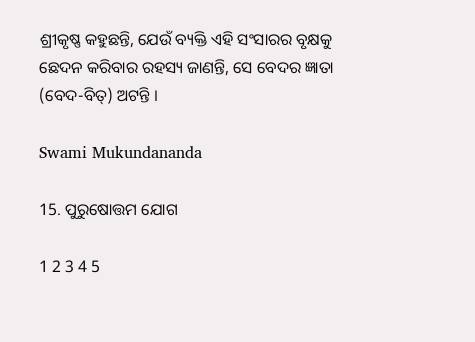ଶ୍ରୀକୃଷ୍ଣ କହୁଛନ୍ତି, ଯେଉଁ ବ୍ୟକ୍ତି ଏହି ସଂସାରର ବୃକ୍ଷକୁ ଛେଦନ କରିବାର ରହସ୍ୟ ଜାଣନ୍ତି, ସେ ବେଦର ଜ୍ଞାତା (ବେଦ-ବିତ୍‌) ଅଟନ୍ତି ।

Swami Mukundananda

15. ପୁରୁଷୋତ୍ତମ ଯୋଗ

1 2 3 4 5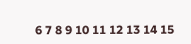6 7 8 9 10 11 12 13 14 15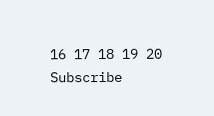16 17 18 19 20
Subscribe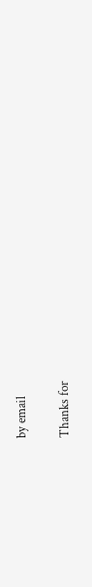by email

Thanks for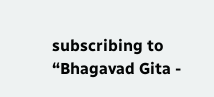subscribing to “Bhagavad Gita -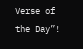Verse of the Day”!